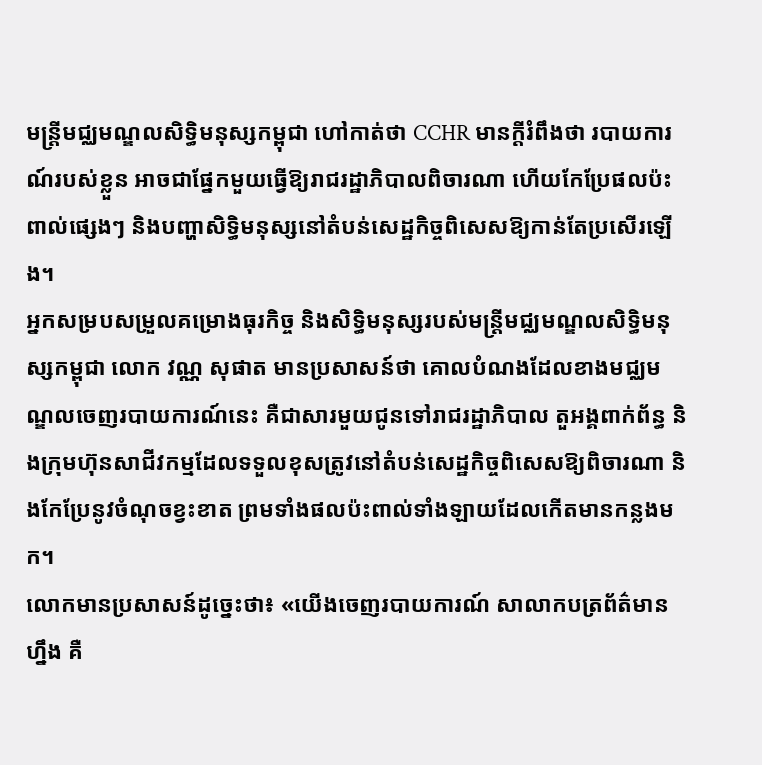មន្ត្រីមជ្ឈមណ្ឌលសិទ្ធិមនុស្សកម្ពុជា ហៅកាត់ថា CCHR មានក្តីរំពឹងថា របាយការណ៍របស់ខ្លួន អាចជាផ្នែកមួយធ្វើឱ្យរាជរដ្ឋាភិបាលពិចារណា ហើយកែប្រែផលប៉ះពាល់ផ្សេងៗ និងបញ្ហាសិទ្ធិមនុស្សនៅតំបន់សេដ្ឋកិច្ចពិសេសឱ្យកាន់តែប្រសើរឡើង។
អ្នកសម្របសម្រួលគម្រោងធុរកិច្ច និងសិទ្ធិមនុស្សរបស់មន្ត្រីមជ្ឈមណ្ឌលសិទ្ធិមនុស្សកម្ពុជា លោក វណ្ណ សុផាត មានប្រសាសន៍ថា គោលបំណងដែលខាងមជ្ឈមណ្ឌលចេញរបាយការណ៍នេះ គឺជាសារមួយជូនទៅរាជរដ្ឋាភិបាល តួអង្គពាក់ព័ន្ធ និងក្រុមហ៊ុនសាជីវកម្មដែលទទួលខុសត្រូវនៅតំបន់សេដ្ឋកិច្ចពិសេសឱ្យពិចារណា និងកែប្រែនូវចំណុចខ្វះខាត ព្រមទាំងផលប៉ះពាល់ទាំងឡាយដែលកើតមានកន្លងមក។
លោកមានប្រសាសន៍ដូច្នេះថា៖ «យើងចេញរបាយការណ៍ សាលាកបត្រព័ត៌មានហ្នឹង គឺ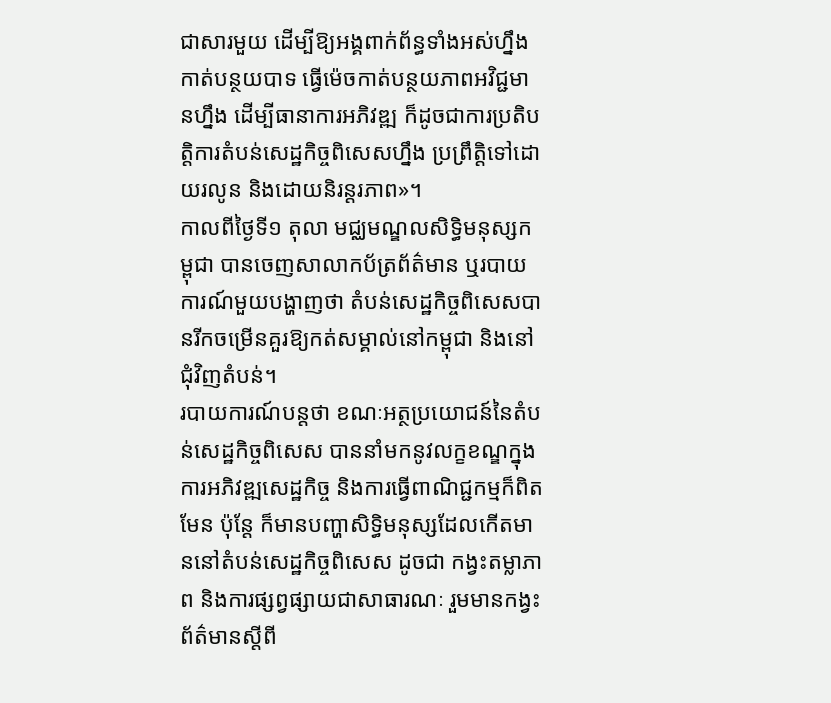ជាសារមួយ ដើម្បីឱ្យអង្គពាក់ព័ន្ធទាំងអស់ហ្នឹង កាត់បន្ថយបាទ ធ្វើម៉េចកាត់បន្ថយភាពអវិជ្ជមានហ្នឹង ដើម្បីធានាការអភិវឌ្ឍ ក៏ដូចជាការប្រតិបត្តិការតំបន់សេដ្ឋកិច្ចពិសេសហ្នឹង ប្រព្រឹត្តិទៅដោយរលូន និងដោយនិរន្តរភាព»។
កាលពីថ្ងៃទី១ តុលា មជ្ឈមណ្ឌលសិទ្ធិមនុស្សកម្ពុជា បានចេញសាលាកប័ត្រព័ត៌មាន ឬរបាយការណ៍មួយបង្ហាញថា តំបន់សេដ្ឋកិច្ចពិសេសបានរីកចម្រើនគួរឱ្យកត់សម្គាល់នៅកម្ពុជា និងនៅជុំវិញតំបន់។
របាយការណ៍បន្តថា ខណៈអត្ថប្រយោជន៍នៃតំបន់សេដ្ឋកិច្ចពិសេស បាននាំមកនូវលក្ខខណ្ឌក្នុងការអភិវឌ្ឍសេដ្ឋកិច្ច និងការធ្វើពាណិជ្ជកម្មក៏ពិតមែន ប៉ុន្តែ ក៏មានបញ្ហាសិទ្ធិមនុស្សដែលកើតមាននៅតំបន់សេដ្ឋកិច្ចពិសេស ដូចជា កង្វះតម្លាភាព និងការផ្សព្វផ្សាយជាសាធារណៈ រួមមានកង្វះព័ត៌មានស្តីពី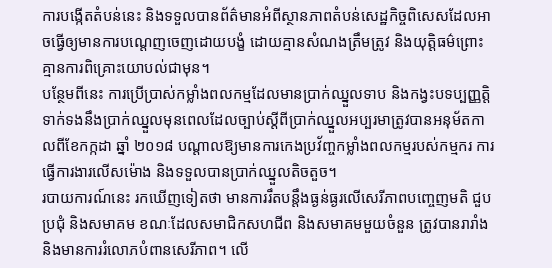ការបង្កើតតំបន់នេះ និងទទួលបានព័ត៌មានអំពីស្ថានភាពតំបន់សេដ្ឋកិច្ចពិសេសដែលអាចធ្វើឲ្យមានការបណ្តេញចេញដោយបង្ខំ ដោយគ្មានសំណងត្រឹមត្រូវ និងយុត្តិធម៌ព្រោះគ្មានការពិគ្រោះយោបល់ជាមុន។
បន្ថែមពីនេះ ការប្រើប្រាស់កម្លាំងពលកម្មដែលមានប្រាក់ឈ្នួលទាប និងកង្វះបទប្បញ្ញត្តិទាក់ទងនឹងប្រាក់ឈ្នួលមុនពេលដែលច្បាប់ស្តីពីប្រាក់ឈ្នួលអប្បរមាត្រូវបានអនុម័តកាលពីខែកក្កដា ឆ្នាំ ២០១៨ បណ្តាលឱ្យមានការកេងប្រវ័ញ្ចកម្លាំងពលកម្មរបស់កម្មករ ការធ្វើការងារលើសម៉ោង និងទទួលបានប្រាក់ឈ្នួលតិចតួច។
របាយការណ៍នេះ រកឃើញទៀតថា មានការរឹតបន្តឹងធ្ងន់ធ្ងរលើសេរីភាពបញ្ចេញមតិ ជួបប្រជុំ និងសមាគម ខណៈដែលសមាជិកសហជីព និងសមាគមមួយចំនួន ត្រូវបានរារាំង និងមានការរំលោភបំពានសេរីភាព។ លើ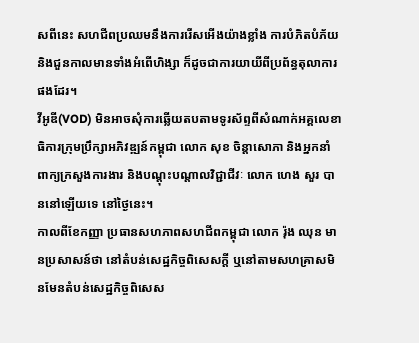សពីនេះ សហជីពប្រឈមនឹងការរើសអើងយ៉ាងខ្លាំង ការបំភិតបំភ័យ និងជួនកាលមានទាំងអំពើហិង្សា ក៏ដូចជាការយាយីពីប្រព័ន្ធតុលាការផងដែរ។
វីអូឌី(VOD) មិនអាចសុំការឆ្លើយតបតាមទូរស័ព្ទពីសំណាក់អគ្គលេខាធិការក្រុមប្រឹក្សាអភិវឌ្ឍន៍កម្ពុជា លោក សុខ ចិន្តាសោភា និងអ្នកនាំពាក្យក្រសួងការងារ និងបណ្តុះបណ្តាលវិជ្ជាជីវៈ លោក ហេង សួរ បាននៅឡើយទេ នៅថ្ងៃនេះ។
កាលពីខែកញ្ញា ប្រធានសហភាពសហជីពកម្ពុជា លោក រ៉ុង ឈុន មានប្រសាសន៍ថា នៅតំបន់សេដ្ឋកិច្ចពិសេសក្តី ឬនៅតាមសហគ្រាសមិនមែនតំបន់សេដ្ឋកិច្ចពិសេស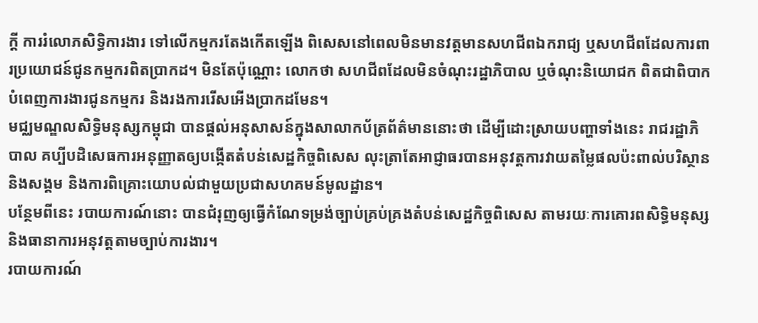ក្តី ការរំលោភសិទ្ធិការងារ ទៅលើកម្មករតែងកើតឡើង ពិសេសនៅពេលមិនមានវត្តមានសហជីពឯករាជ្យ ឬសហជីពដែលការពារប្រយោជន៍ជូនកម្មករពិតប្រាកដ។ មិនតែប៉ុណ្ណោះ លោកថា សហជីពដែលមិនចំណុះរដ្ឋាភិបាល ឬចំណុះនិយោជក ពិតជាពិបាកបំពេញការងារជូនកម្មករ និងរងការរើសអើងប្រាកដមែន។
មជ្ឈមណ្ឌលសិទ្ធិមនុស្សកម្ពុជា បានផ្តល់អនុសាសន៍ក្នុងសាលាកប័ត្រព័ត៌មាននោះថា ដើម្បីដោះស្រាយបញ្ហាទាំងនេះ រាជរដ្ឋាភិបាល គប្បីបដិសេធការអនុញ្ញាតឲ្យបង្កើតតំបន់សេដ្ឋកិច្ចពិសេស លុះត្រាតែអាជ្ញាធរបានអនុវត្តការវាយតម្លៃផលប៉ះពាល់បរិស្ថាន និងសង្គម និងការពិគ្រោះយោបល់ជាមួយប្រជាសហគមន៍មូលដ្ឋាន។
បន្ថែមពីនេះ របាយការណ៍នោះ បានជំរុញឲ្យធ្វើកំណែទម្រង់ច្បាប់គ្រប់គ្រងតំបន់សេដ្ឋកិច្ចពិសេស តាមរយៈការគោរពសិទ្ធិមនុស្ស និងធានាការអនុវត្តតាមច្បាប់ការងារ។
របាយការណ៍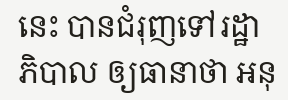នេះ បានជំរុញទៅរដ្ឋាភិបាល ឲ្យធានាថា អនុ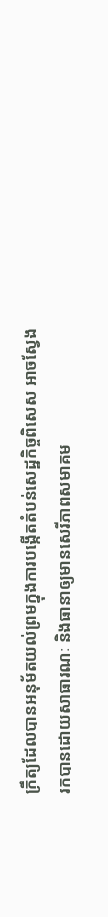ក្រឹត្យដែលបានអនុម័តយល់ព្រមក្នុងការបង្កើតតំបន់សេដ្ឋកិច្ចពិសេស អាចស្វែងរកបានដោយសាធារណៈ និងធានាឲ្យមានសេរីភាពសមាគម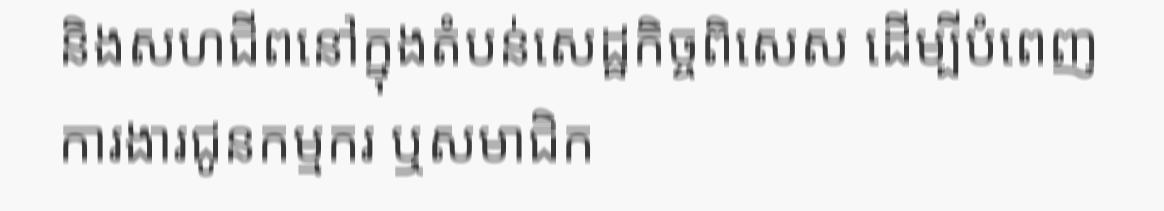និងសហជីពនៅក្នុងតំបន់សេដ្ឋកិច្ចពិសេស ដើម្បីបំពេញការងារជូនកម្មករ ឬសមាជិក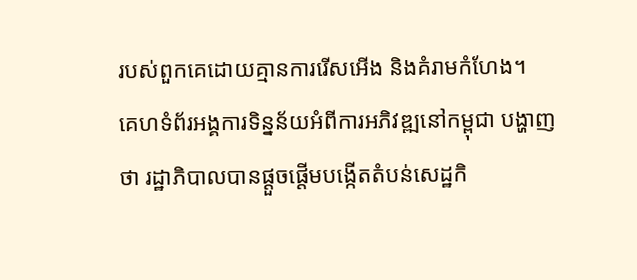របស់ពួកគេដោយគ្មានការរើសអើង និងគំរាមកំហែង។
គេហទំព័រអង្គការទិន្នន័យអំពីការអភិវឌ្ឍនៅកម្ពុជា បង្ហាញថា រដ្ឋាភិបាលបានផ្តួចផ្តើមបង្កើតតំបន់សេដ្ឋកិ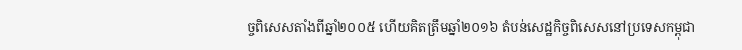ច្ចពិសេសតាំងពីឆ្នាំ២០០៥ ហើយគិតត្រឹមឆ្នាំ២០១៦ តំបន់សេដ្ឋកិច្ចពិសេសនៅប្រទេសកម្ពុជា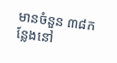មានចំនួន ៣៨កន្លែងនៅ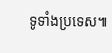ទូទាំងប្រទេស៕